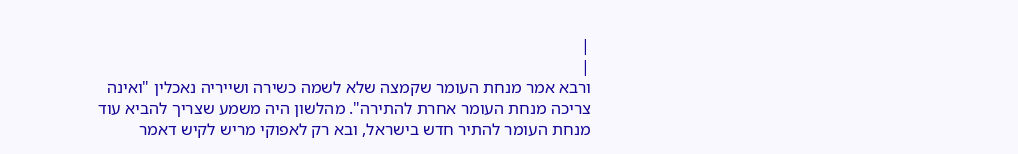|
|
ורבא אמר מנחת העומר שקמצה שלא לשמה כשירה ושייריה נאכלין "ואינה צריכה מנחת העומר אחרת להתירה". מהלשון היה משמע שצריך להביא עוד מנחת העומר להתיר חדש בישראל, ובא רק לאפוקי מריש לקיש דאמר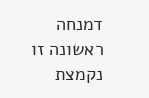דמנחה ראשונה זו נקמצת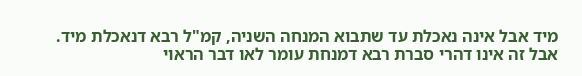מיד אבל אינה נאכלת עד שתבוא המנחה השניה, קמ"ל רבא דנאכלת מיד. אבל זה אינו דהרי סברת רבא דמנחת עומר לאו דבר הראוי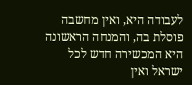לעבודה היא, ואין מחשבה פוסלת בה, והמנחה הראשונה היא המכשירה חדש לכל ישראל ואין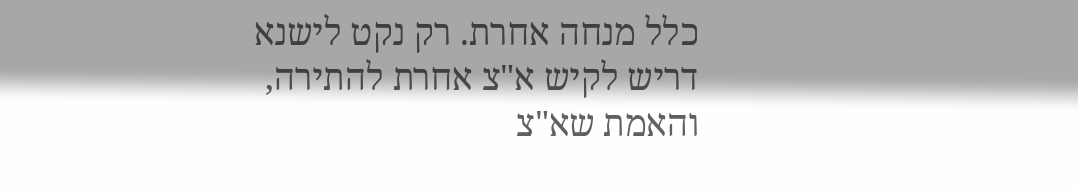כלל מנחה אחרת. רק נקט לישנא דריש לקיש א"צ אחרת להתירה, והאמת שא"צ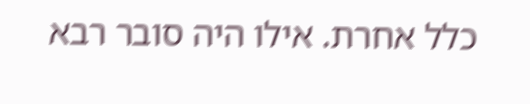כלל אחרת. אילו היה סובר רבא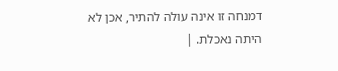דמנחה זו אינה עולה להתיר, אכן לא היתה נאכלת. |